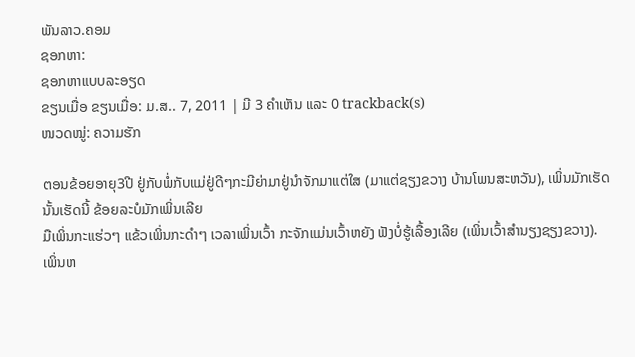ພັນລາວ.ຄອມ
ຊອກຫາ:
ຊອກຫາແບບລະອຽດ
ຂຽນເມື່ອ ຂຽນເມື່ອ: ມ.ສ.. 7, 2011 | ມີ 3 ຄຳເຫັນ ແລະ 0 trackback(s)
ໜວດໝູ່: ຄວາມຮັກ

ຕອນຂ້ອຍອາຍຸ3ປີ ຢູ່ກັບພໍ່ກັບແມ່ຢູ່ດີໆກະມີຍ່າມາຢູ່ນຳຈັກມາແຕ່ໃສ (ມາແຕ່ຊຽງຂວາງ ບ້ານໂພນສະຫວັນ), ເພິ່ນມັກເຮັດນັ້ນເຮັດນີ້ ຂ້ອຍລະບໍມັກເພິ່ນເລີຍ
ມືເພິ່ນກະແຮ່ວໆ ແຂ້ວເພິ່ນກະດຳໆ ເວລາເພິ່ນເວົ້າ ກະຈັກແມ່ນເວົ້າຫຍັງ ຟັງບໍ່ຮູ້ເລື້ອງເລີຍ (ເພິ່ນເວົ້າສຳນຽງຊຽງຂວາງ).
ເພິ່ນຫ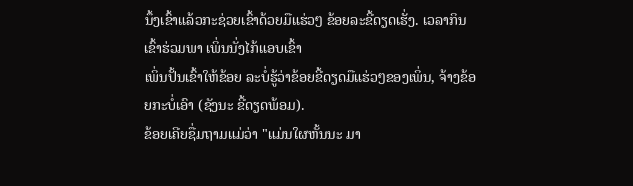ນຶ້ງເຂົ້າແລ້ວກະຊ່ວຍເຂົ້າດ້ວຍມືແຮ່ວໆ ຂ້ອຍລະຂີ້ດຽດເຮັ່ງ. ເວລາກິນເຂົ້າຮ່ວມພາ ເພິ່ນນັ່ງໄກ້ແອບເຂົ້າ
ເພິ່ນປັ້ນເຂົ້າໃຫ້ຂ້ອຍ ລະບໍ່ຮູ້ວ່າຂ້ອຍຂີ້ດຽດມືແຮ່ວໆຂອງເພິ່ນ, ຈ້າງຂ້ອຍກະບໍ່ເອົາ (ຊັງນະ ຂີ້ດຽດພ້ອມ).
ຂ້ອຍເຄີຍຊື່ມຖາມແມ່ວ່າ "ແມ່ນໃຜຫັ້ນນະ ມາ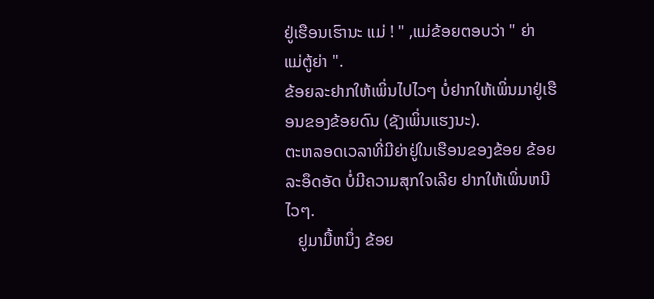ຢູ່ເຮືອນເຮົານະ ແມ່ ! " ,ແມ່ຂ້ອຍຕອບວ່າ " ຍ່າ ແມ່ຕູ້ຍ່າ ".
ຂ້ອຍລະຢາກໃຫ້ເພິ່ນໄປໄວໆ ບໍ່ຢາກໃຫ້ເພິ່ນມາຢູ່ເຮືອນຂອງຂ້ອຍດົນ (ຊັງເພິ່ນແຮງນະ).
ຕະຫລອດເວລາທີ່ມີຍ່າຢູ່ໃນເຮືອນຂອງຂ້ອຍ ຂ້ອຍລະອຶດອັດ ບໍ່ມີຄວາມສຸກໃຈເລີຍ ຢາກໃຫ້ເພິ່ນຫນີໄວໆ.
   ຢູມາມື້ຫນຶ່ງ ຂ້ອຍ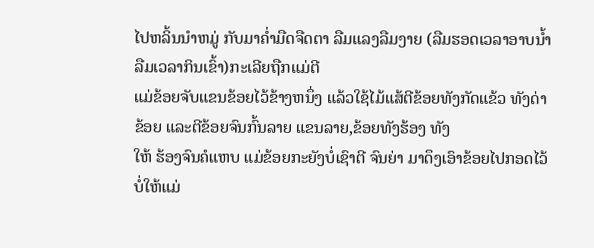ໄປຫລິ້ນນຳຫມູ່ ກັບມາຄ່ຳມືດຈືດຕາ ລືມແລງລືມງາຍ (ລືມຮອດເວລາອາບນ້ຳ ລືມເວລາກິນເຂົ້າ)ກະເລີຍຖືກແມ່ຕີ
ແມ່ຂ້ອຍຈັບແຂນຂ້ອຍໄວ້ຂ້າງຫນຶ່ງ ແລ້ວໃຊ້ໄມ້ແສ້ຕີຂ້ອຍທັງກັດແຂ້ວ ທັງດ່າຂ້ອຍ ແລະຕີຂ້ອຍຈົນກົ້ນລາຍ ແຂນລາຍ,ຂ້ອຍທັງຮ້ອງ ທັງ
ໃຫ້ ຮ້ອງຈົນຄໍແຫບ ແມ່ຂ້ອຍກະຍັງບໍ່ເຊົາຕີ ຈົນຍ່າ ມາດຶງເອົາຂ້ອຍໄປກອດໄວ້ບໍ່ໃຫ້ແມ່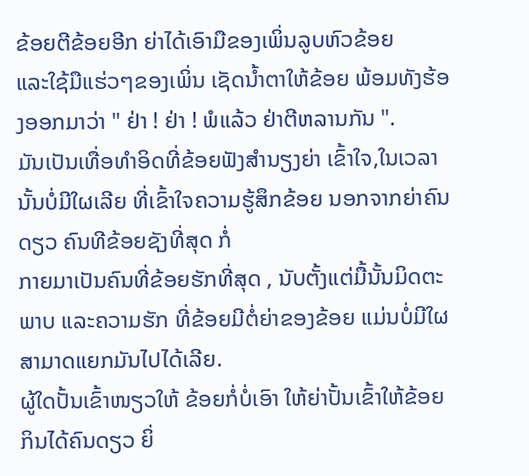ຂ້ອຍຕີຂ້ອຍອີກ ຍ່າໄດ້ເອົາມືຂອງເພິ່ນລູບຫົວຂ້ອຍ
ແລະໃຊ້ມືແຮ່ວໆຂອງເພິ່ນ ເຊັດນ້ຳຕາໃຫ້ຂ້ອຍ ພ້ອມທັງຮ້ອງອອກມາວ່າ " ຢ່າ ! ຢ່າ ! ພໍແລ້ວ ຢ່າຕີຫລານກັນ ".
ມັນເປັນເທື່ອທຳອິດທີ່ຂ້ອຍຟັງສຳນຽງຍ່າ ເຂົ້າໃຈ,ໃນເວລານັ້ນບໍ່ມີໃຜເລີຍ ທີ່ເຂົ້າໃຈຄວາມຮູ້ສຶກຂ້ອຍ ນອກຈາກຍ່າຄົນດຽວ ຄົນທີຂ້ອຍຊັງທີ່ສຸດ ກໍ່
ກາຍມາເປັນຄົນທີ່ຂ້ອຍຮັກທີ່ສຸດ , ນັບຕັ້ງແຕ່ມື້ນັ້ນມິດຕະພາບ ແລະຄວາມຮັກ ທີ່ຂ້ອຍມີຕໍ່ຍ່າຂອງຂ້ອຍ ແມ່ນບໍ່ມີໃຜສາມາດແຍກມັນໄປໄດ້ເລີຍ.
ຜູ້ໃດປັ້ນເຂົ້າໜຽວໃຫ້ ຂ້ອຍກໍ່ບໍ່ເອົາ ໃຫ້ຍ່າປັ້ນເຂົ້າໃຫ້ຂ້ອຍກິນໄດ້ຄົນດຽວ ຍິ່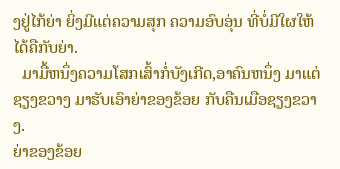ງຢູ່ໄກ້ຍ່າ ຍິ່ງມີແຕ່ຄວາມສຸກ ຄວາມອົບອຸ່ນ ທີ່ບໍ່ມີໃຜໃຫ້ໄດ້ຄືກັບຍ່າ.
  ມາມື້ຫນຶ່ງຄວາມໂສກເສົ້າກໍ່ບັງເກີດ,ອາຄົນຫນຶ່ງ ມາແຕ່ຊຽງຂວາງ ມາຮັບເອົາຍ່າຂອງຂ້ອຍ ກັບຄືນເມືອຊຽງຂວາງ.
ຍ່າຂອງຂ້ອຍ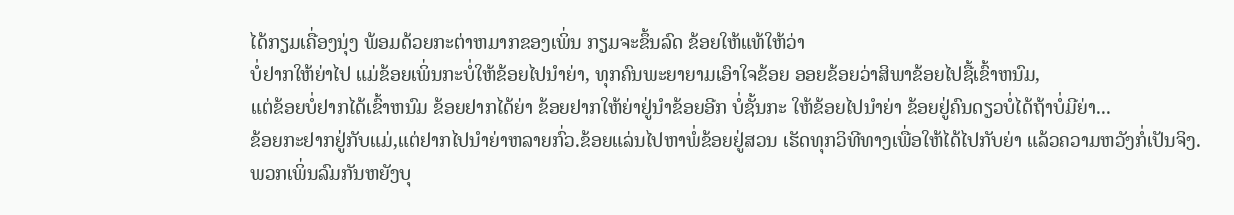ໄດ້ກຽມເຄື່ອງນຸ່ງ ພ້ອມດ້ວຍກະຕ່າຫມາກຂອງເພິ່ນ ກຽມຈະຂຶ້ນລົດ ຂ້ອຍໃຫ້ແທ້ໃຫ້ວ່າ
ບໍ່ຢາກໃຫ້ຍ່າໄປ ແມ່ຂ້ອຍເພິ່ນກະບໍ່ໃຫ້ຂ້ອຍໄປນຳຍ່າ, ທຸກຄົນພະຍາຍາມເອົາໃຈຂ້ອຍ ອອຍຂ້ອຍວ່າສິພາຂ້ອຍໄປຊື້ເຂົ້າຫນົມ,
ແຕ່ຂ້ອຍບໍ່ຢາກໄດ້ເຂົ້າຫນົມ ຂ້ອຍຢາກໄດ້ຍ່າ ຂ້ອຍຢາກໃຫ້ຍ່າຢູ່ນຳຂ້ອຍອີກ ບໍ່ຊັ້ນກະ ໃຫ້ຂ້ອຍໄປນຳຍ່າ ຂ້ອຍຢູ່ຄົນດຽວບໍ່ໄດ້ຖ້າບໍ່ມີຍ່າ...
ຂ້ອຍກະຢາກຢູ່ກັບແມ່,ແຕ່ຢາກໄປນຳຍ່າຫລາຍກົ່ວ.ຂ້ອຍແລ່ນໄປຫາພໍ່ຂ້ອຍຢູ່ສວນ ເຮັດທຸກວິທີທາງເພື່ອໃຫ້ໄດ້ໄປກັບຍ່າ ແລ້ວຄວາມຫວັງກໍ່ເປັນຈິງ.
ພວກເພິ່ນລົມກັນຫຍັງບຸ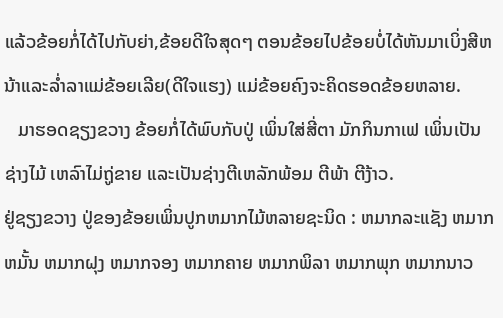ແລ້ວຂ້ອຍກໍ່ໄດ້ໄປກັບຍ່າ,ຂ້ອຍດີໃຈສຸດໆ ຕອນຂ້ອຍໄປຂ້ອຍບໍ່ໄດ້ຫັນມາເບິ່ງສີຫນ້າແລະລ່ຳລາແມ່ຂ້ອຍເລີຍ(ດີໃຈແຮງ) ແມ່ຂ້ອຍຄົງຈະຄິດຮອດຂ້ອຍຫລາຍ.
   ມາຮອດຊຽງຂວາງ ຂ້ອຍກໍ່ໄດ້ພົບກັບປູ່ ເພິ່ນໃສ່ສີ່ຕາ ມັກກິນກາເຟ ເພິ່ນເປັນຊ່າງໄມ້ ເຫລົາໄມ່ຖູ່ຂາຍ ແລະເປັນຊ່າງຕີເຫລັກພ້ອມ ຕີພ້າ ຕີງ້າວ.
ຢູ່ຊຽງຂວາງ ປູ່ຂອງຂ້ອຍເພິ່ນປູກຫມາກໄມ້ຫລາຍຊະນິດ : ຫມາກລະແຊັງ ຫມາກຫມັ້ນ ຫມາກຝຸງ ຫມາກຈອງ ຫມາກຄາຍ ຫມາກພິລາ ຫມາກພຸກ ຫມາກນາວ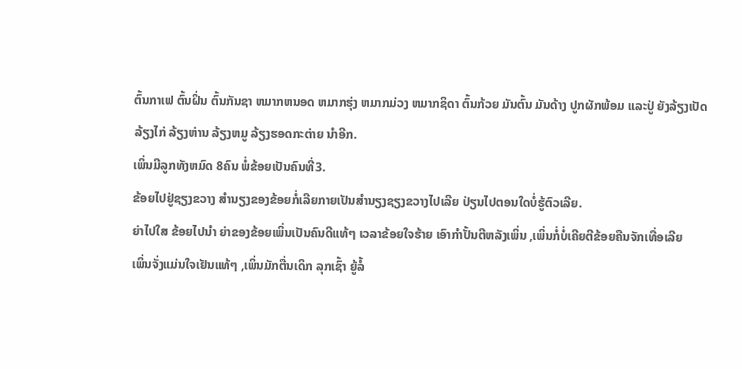ຕົ້ນກາເຟ ຕົ້ນຝິ່ນ ຕົ້ນກັນຊາ ຫມາກຫນອດ ຫມາກຮຸ່ງ ຫມາກມ່ວງ ຫມາກຊິດາ ຕົ້ນກ້ວຍ ມັນຕົ້ນ ມັນດ້າງ ປູກຜັກພ້ອມ ແລະປູ່ ຍັງລ້ຽງເປັດ ລ້ຽງໄກ່ ລ້ຽງຫ່ານ ລ້ຽງຫມູ ລ້ຽງຮອດກະຕ່າຍ ນຳອີກ.
ເພິ່ນມີລູກທັງຫມົດ 8ຄົນ ພໍ່ຂ້ອຍເປັນຄົນທີ່3.
ຂ້ອຍໄປຢູ່ຊຽງຂວາງ ສຳນຽງຂອງຂ້ອຍກໍ່ເລີຍກາຍເປັນສຳນຽງຊຽງຂວາງໄປເລີຍ ປ່ຽນໄປຕອນໃດບໍ່ຮູ້ຕົວເລີຍ.
ຍ່າໄປໃສ ຂ້ອຍໄປນຳ ຍ່າຂອງຂ້ອຍເພິ່ນເປັນຄົນດີແທ້ໆ ເວລາຂ້ອຍໃຈຮ້າຍ ເອົາກຳປັ້ນຕີຫລັງເພິ່ນ ,ເພິ່ນກໍ່ບໍ່ເຄີຍຕີຂ້ອຍຄືນຈັກເທື່ອເລີຍ
ເພິ່ນຈັ່ງແມ່ນໃຈເຢັນແທ້ໆ ,ເພິ່ນມັກຕື່ນເດິກ ລຸກເຊົ້າ ຍູ້ລໍ້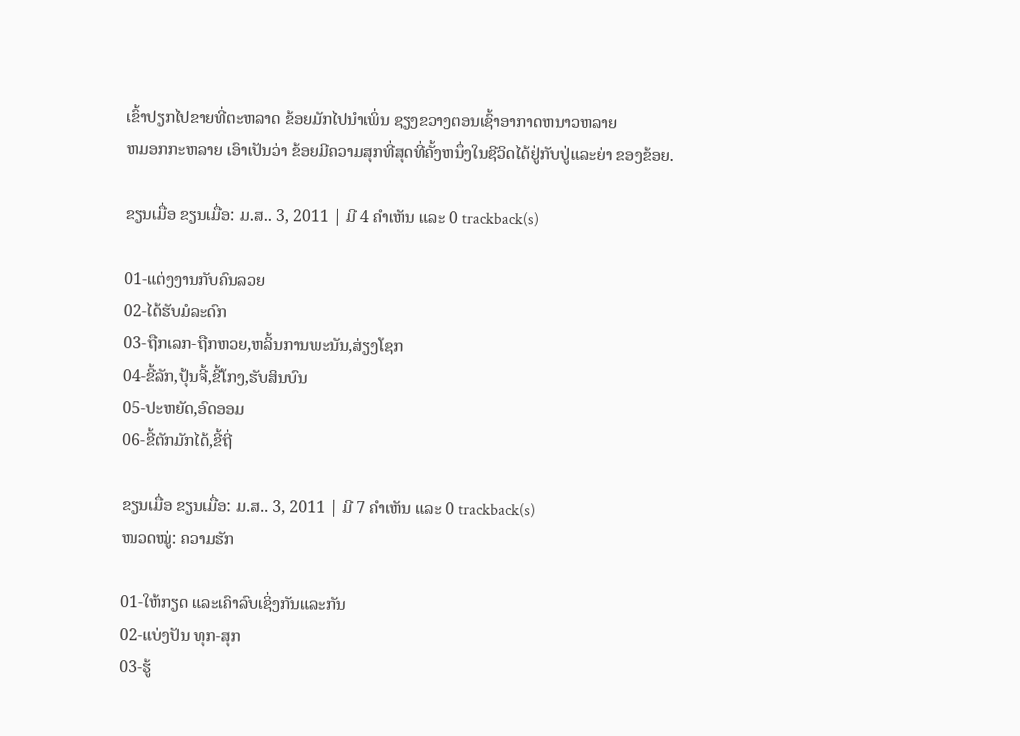ເຂົ້າປຽກໄປຂາຍທີ່ຕະຫລາດ ຂ້ອຍມັກໄປນຳເພິ່ນ ຊຽງຂວາງຕອນເຊົ້າອາກາດຫນາວຫລາຍ
ຫມອກກະຫລາຍ ເອົາເປັນວ່າ ຂ້ອຍມີຄວາມສຸກທີ່ສຸດທີ່ຄັ້ງຫນຶ່ງໃນຊີວິດໄດ້ຢູ່ກັບປູ່ແລະຍ່າ ຂອງຂ້ອຍ.

ຂຽນເມື່ອ ຂຽນເມື່ອ: ມ.ສ.. 3, 2011 | ມີ 4 ຄຳເຫັນ ແລະ 0 trackback(s)

01-ແຕ່ງງານກັບຄົນລວຍ
02-ໄດ້ຮັບມໍລະດົກ
03-ຖືກເລກ-ຖືກຫວຍ,ຫລິ້ນການພະນັນ,ສ່ຽງໂຊກ
04-ຂີ້ລັກ,ປຸ້ນຈີ້,ຂີ້ໂກງ,ຮັບສິນບົນ
05-ປະຫຍັດ,ອົດອອມ
06-ຂີ້ຕັກມັກໄດ້,ຂີ້ຖີ່

ຂຽນເມື່ອ ຂຽນເມື່ອ: ມ.ສ.. 3, 2011 | ມີ 7 ຄຳເຫັນ ແລະ 0 trackback(s)
ໜວດໝູ່: ຄວາມຮັກ

01-ໃຫ້ກຽດ ແລະເຄົາລົບເຊິ່ງກັນແລະກັນ
02-ແບ່ງປັນ ທຸກ-ສຸກ
03-ຮູ້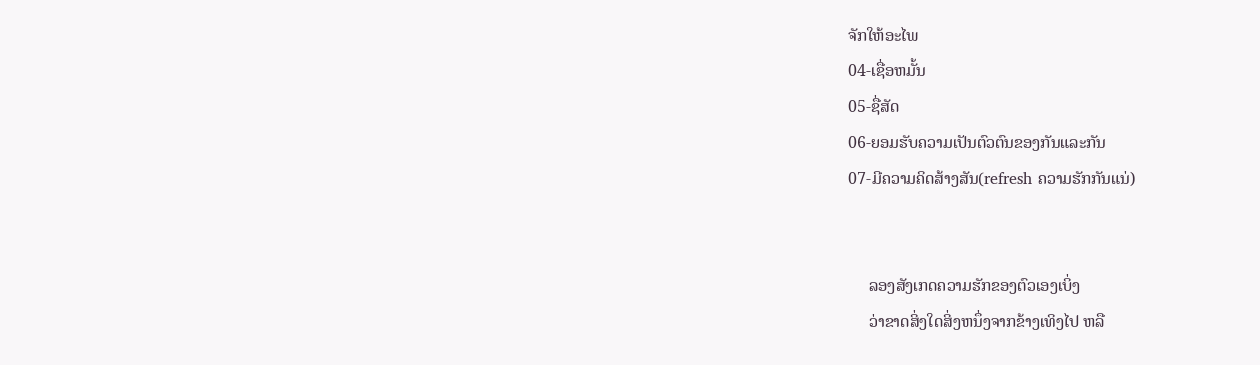ຈັກໃຫ້ອະໄພ
04-ເຊື່ອຫມັ້ນ
05-ຊື່ສັດ
06-ຍອມຮັບຄວາມເປັນຕົວຕົນຂອງກັນແລະກັນ
07-ມີຄວາມຄິດສ້າງສັນ(refresh ຄວາມຮັກກັນແນ່)


     ລອງສັງເກດຄວາມຮັກຂອງຕົວເອງເບິ່ງ
     ວ່າຂາດສິ່ງໃດສິ່ງຫນຶ່ງຈາກຂ້າງເທິງໄປ ຫລື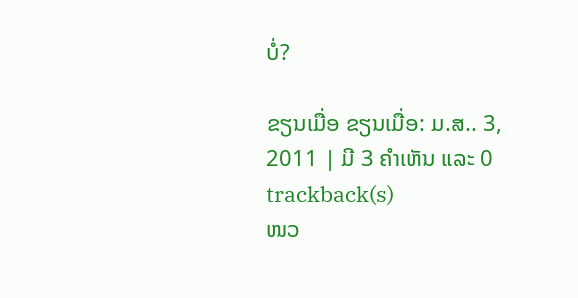ບໍ່?

ຂຽນເມື່ອ ຂຽນເມື່ອ: ມ.ສ.. 3, 2011 | ມີ 3 ຄຳເຫັນ ແລະ 0 trackback(s)
ໜວ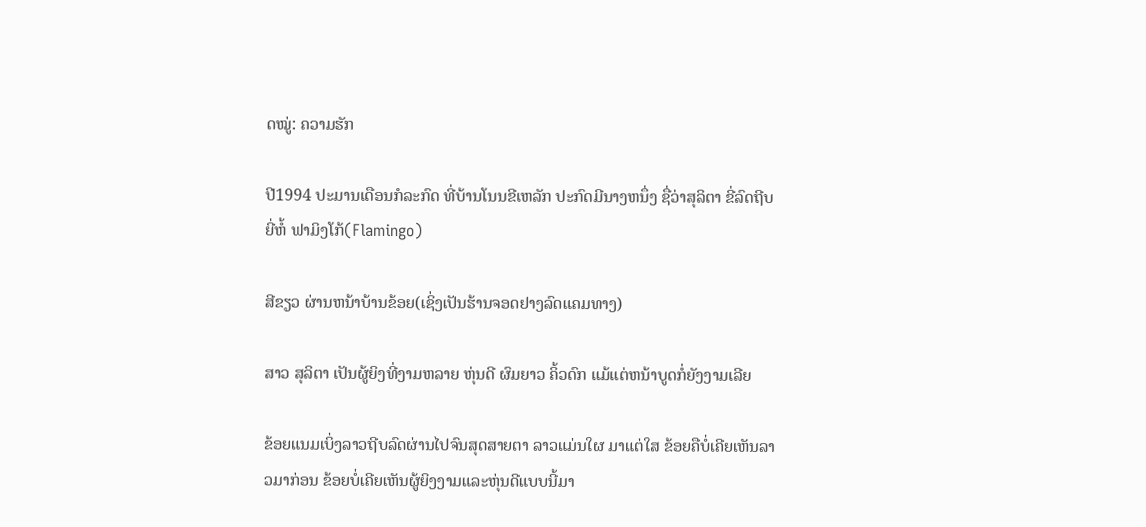ດໝູ່: ຄວາມຮັກ

ປີ1994 ປະມານເດືອນກໍລະກົດ ທີ່ບ້ານໂນນຂີເຫລັກ ປະກົດມີນາງຫນຶ່ງ ຊື່ວ່າສຸລິຕາ ຂີ່ລົດຖີບ ຍີ່ຫໍ້ ຟາມິງໂກ້(Flamingo)

ສີຂຽວ ຜ່ານຫນ້າບ້ານຂ້ອຍ(ເຊິ່ງເປັນຮ້ານຈອດຢາງລົດແຄມທາງ)

ສາວ ສຸລິຕາ ເປັນຜູ້ຍິງທີ່ງາມຫລາຍ ຫຸ່ນດີ ຜົມຍາວ ຄິ້ວດົກ ແມ້ແຕ່ຫນ້າບູດກໍ່ຍັງງາມເລີຍ

ຂ້ອຍແນມເບິ່ງລາວຖີບລົດຜ່ານໄປຈົນສຸດສາຍຕາ ລາວແມ່ນໃຜ ມາແຕ່ໃສ ຂ້ອຍຄືບໍ່ເຄີຍເຫັນລາວມາກ່ອນ ຂ້ອຍບໍ່ເຄີຍເຫັນຜູ້ຍິງງາມແລະຫຸ່ນດີແບບນີ້ມາ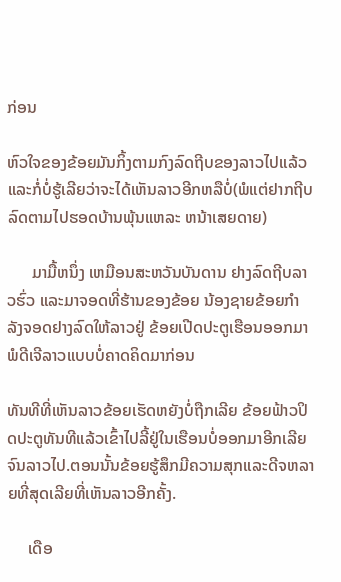ກ່ອນ

ຫົວໃຈຂອງຂ້ອຍມັນກິ້ງຕາມກົງລົດຖີບຂອງລາວໄປແລ້ວ ແລະກໍ່ບໍ່ຮູ້ເລີຍວ່າຈະໄດ້ເຫັນລາວອີກຫລືບໍ່(ພໍແຕ່ຢາກຖີບລົດຕາມໄປຮອດບ້ານພຸ້ນແຫລະ ຫນ້າເສຍດາຍ)

      ມາມື້ຫນຶ່ງ ເຫມືອນສະຫວັນບັນດານ ຢາງລົດຖີບລາວຮົ່ວ ແລະມາຈອດທີ່ຮ້ານຂອງຂ້ອຍ ນ້ອງຊາຍຂ້ອຍກຳລັງຈອດຢາງລົດໃຫ້ລາວຢູ່ ຂ້ອຍເປີດປະຕູເຮືອນອອກມາພໍດີເຈີລາວແບບບໍ່ຄາດຄິດມາກ່ອນ

ທັນທີທີ່ເຫັນລາວຂ້ອຍເຮັດຫຍັງບໍ່ຖືກເລີຍ ຂ້ອຍຟ້າວປິດປະຕູທັນທີແລ້ວເຂົ້າໄປລີ້ຢູ່ໃນເຮືອນບໍ່ອອກມາອີກເລີຍຈົນລາວໄປ.ຕອນນັ້ນຂ້ອຍຮູ້ສຶກມີຄວາມສຸກແລະດີຈຫລາຍທີ່ສຸດເລີຍທີ່ເຫັນລາວອີກຄັ້ງ.

     ເດືອ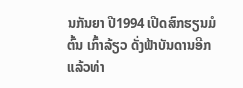ນກັນຍາ ປີ1994 ເປີດສົກຮຽນມໍຕົ້ນ ເກົ້າລ້ຽວ ດັ່ງຟ້າບັນດານອີກແລ້ວທ່າ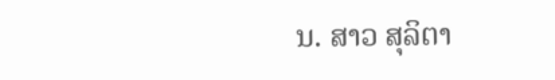ນ. ສາວ ສຸລິຕາ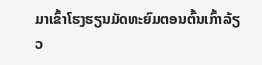ມາເຂົ້າໂຮງຮຽນມັດທະຍົມຕອນຕົ້ນເກົ້າລ້ຽວ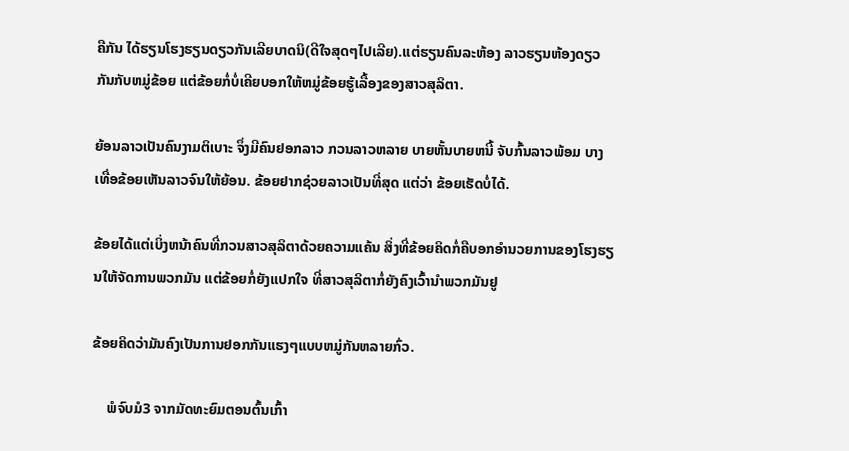ຄືກັນ ໄດ້ຮຽນໂຮງຮຽນດຽວກັນເລີຍບາດນິ(ດີໃຈສຸດໆໄປເລີຍ).ແຕ່ຮຽນຄົນລະຫ້ອງ ລາວຮຽນຫ້ອງດຽວກັນກັບຫມູ່ຂ້ອຍ ແຕ່ຂ້ອຍກໍ່ບໍ່ເຄີຍບອກໃຫ້ຫມູ່ຂ້ອຍຮູ້ເລື້ອງຂອງສາວສຸລິຕາ.

ຍ້ອນລາວເປັນຄົນງາມຕິເບາະ ຈຶ່ງມີຄົນຢອກລາວ ກວນລາວຫລາຍ ບາຍຫັ້ນບາຍຫນີ້ ຈັບກົ້ນລາວພ້ອມ ບາງເທື່ອຂ້ອຍເຫັນລາວຈົນໃຫ້ຍ້ອນ. ຂ້ອຍຢາກຊ່ວຍລາວເປັນທີ່ສຸດ ແຕ່ວ່າ ຂ້ອຍເຮັດບໍ່ໄດ້.

ຂ້ອຍໄດ້ແຕ່ເບິ່ງຫນ້າຄົນທີ່ກວນສາວສຸລິຕາດ້ວຍຄວາມແຄ້ນ ສິ່ງທີ່ຂ້ອຍຄິດກໍ່ຄືບອກອຳນວຍການຂອງໂຮງຮຽນໃຫ້ຈັດການພວກມັນ ແຕ່ຂ້ອຍກໍ່ຍັງແປກໃຈ ທີ່ສາວສຸລິຕາກໍ່ຍັງຄົງເວົ້ານຳພວກມັນຢູ

ຂ້ອຍຄິດວ່າມັນຄົງເປັນການຢອກກັນແຮງໆແບບຫມູ່ກັນຫລາຍກົ່ວ.

    ພໍຈົບມໍ3 ຈາກມັດທະຍົມຕອນຕົ້ນເກົ້າ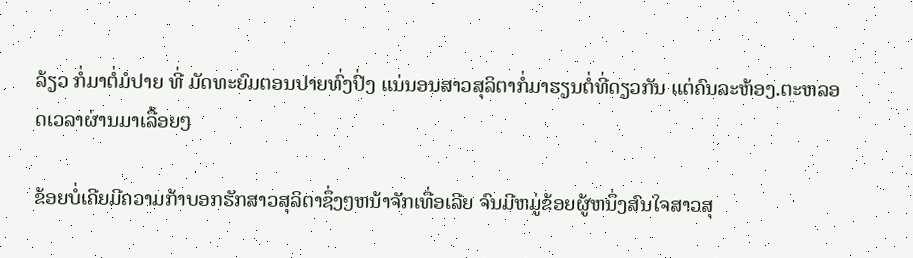ລ້ຽວ ກໍ່ມາຕໍ່ມໍປາຍ ທີ່ ມັດທະຍົມຕອນປາຍທົ່ງປົ່ງ ແນ່ນອນສາວສຸລິຕາກໍ່ມາຮຽນຕໍ່ທີ່ດຽວກັນ ແຕ່ຄົນລະຫ້ອງ.ຕະຫລອດເວລາຜ່ານມາເລື້ອຍໆ

ຂ້ອຍບໍ່ເຄີຍມີຄວາມກ້າບອກຮັກສາວສຸລິຕາຊຶ່ງໆຫນ້າຈັກເທື່ອເລີຍ ຈົນມີຫມູ່ຂ້ອຍຜູ້ຫນຶ່ງສົນໃຈສາວສຸ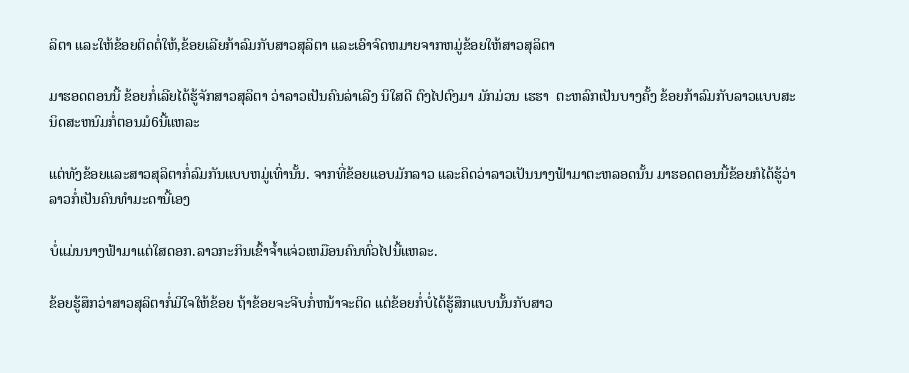ລິຕາ ແລະໃຫ້ຂ້ອຍຕິດຕໍ່ໃຫ້,ຂ້ອຍເລີຍກ້າລົມກັບສາວສຸລິຕາ ແລະເອົາຈົດຫມາຍຈາກຫມູ່ຂ້ອຍໃຫ້ສາວສຸລິຕາ

ມາຮອດຕອນນີ້ ຂ້ອຍກໍ່ເລີຍໄດ້ຮູ້ຈັກສາວສຸລິຕາ ວ່າລາວເປັນຄົນລ່າເລີງ ນິໃສດີ ຕົງໄປຕົງມາ ມັກມ່ວນ ເຮຮາ  ຕະຫລົກເປັນບາງຄັ້ງ ຂ້ອຍກ້າລົມກັບລາວແບບສະນິດສະຫນົມກໍ່ຕອນມໍ6ນີ້ແຫລະ

ແຕ່ທັງຂ້ອຍແລະສາວສຸລິຕາກໍ່ລົມກັນແບບຫມູ່ເທົ່ານັ້ນ. ຈາກທີ່ຂ້ອຍແອບມັກລາວ ແລະຄິດວ່າລາວເປັນນາງຟ້າມາຕະຫລອດນັ້ນ ມາຮອດຕອນນີ້ຂ້ອຍກໍໄດ້ຮູ້ວ່າ ລາວກໍ່ເປັນຄົນທຳມະດານີ້ເອງ

ບໍ່ແມ່ນນາງຟ້າມາແຕ່ໃສດອກ.ລາວກະກິນເຂົ້າຈ້ຳແຈ່ວເຫມືອນຄົນທົ່ວໄປນີ້ແຫລະ.

ຂ້ອຍຮູ້ສຶກວ່າສາວສຸລິຕາກໍ່ມີໃຈໃຫ້ຂ້ອຍ ຖ້າຂ້ອຍຈະຈີບກໍ່ຫນ້າຈະຕິດ ແຕ່ຂ້ອຍກໍ່ບໍ່ໄດ້ຮູ້ສຶກແບບນັ້ນກັບສາວ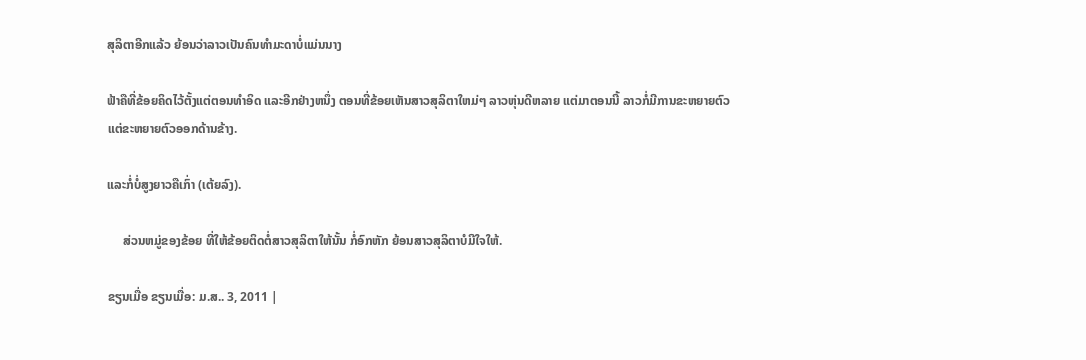ສຸລິຕາອີກແລ້ວ ຍ້ອນວ່າລາວເປັນຄົນທຳມະດາບໍ່ແມ່ນນາງ

ຟ້າຄືທີ່ຂ້ອຍຄິດໄວ້ຕັ້ງແຕ່ຕອນທຳອິດ ແລະອີກຢ່າງຫນຶ່ງ ຕອນທີ່ຂ້ອຍເຫັນສາວສຸລິຕາໃຫມ່ໆ ລາວຫຸ່ນດີຫລາຍ ແຕ່ມາຕອນນີ້ ລາວກໍ່ມີການຂະຫຍາຍຕົວ ແຕ່ຂະຫຍາຍຕົວອອກດ້ານຂ້າງ.

ແລະກໍ່ບໍ່ສູງຍາວຄືເກົ່າ (ເຕ້ຍລົງ).

     ສ່ວນຫມູ່ຂອງຂ້ອຍ ທີ່ໃຫ້ຂ້ອຍຕິດຕໍ່ສາວສຸລິຕາໃຫ້ນັ້ນ ກໍ່ອົກຫັກ ຍ້ອນສາວສຸລິຕາບໍມີໃຈໃຫ້.

ຂຽນເມື່ອ ຂຽນເມື່ອ: ມ.ສ.. 3, 2011 |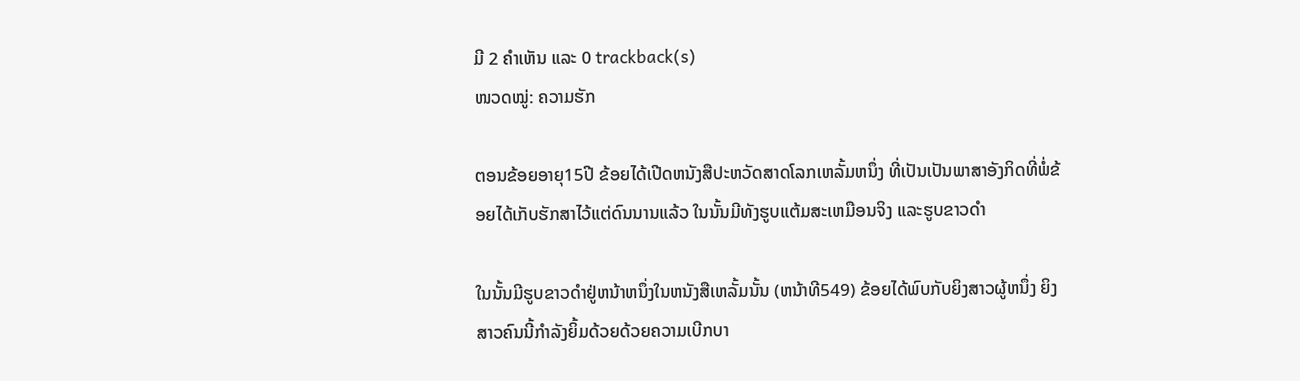ມີ 2 ຄຳເຫັນ ແລະ 0 trackback(s)
ໜວດໝູ່: ຄວາມຮັກ

ຕອນຂ້ອຍອາຍຸ15ປີ ຂ້ອຍໄດ້ເປີດຫນັງສືປະຫວັດສາດໂລກເຫລັ້ມຫນຶ່ງ ທີ່ເປັນເປັນພາສາອັງກິດທີ່ພໍ່ຂ້ອຍໄດ້ເກັບຮັກສາໄວ້ແຕ່ດົນນານແລ້ວ ໃນນັ້ນມີທັງຮູບແຕ້ມສະເຫມືອນຈິງ ແລະຮູບຂາວດຳ

ໃນນັ້ນມີຮູບຂາວດຳຢູ່ຫນ້າຫນຶ່ງໃນຫນັງສືເຫລັ້ມນັ້ນ (ຫນ້າທີ549) ຂ້ອຍໄດ້ພົບກັບຍິງສາວຜູ້ຫນຶ່ງ ຍິງສາວຄົນນີ້ກຳລັງຍິ້ມດ້ວຍດ້ວຍຄວາມເບີກບາ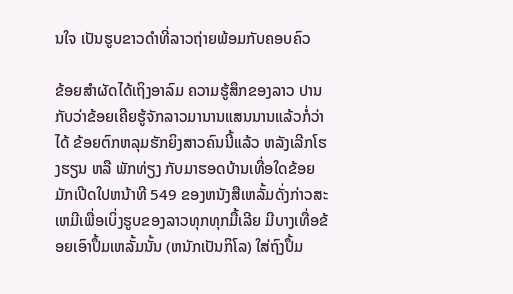ນໃຈ ເປັນຮູບຂາວດຳທີ່ລາວຖ່າຍພ້ອມກັບຄອບຄົວ

ຂ້ອຍສຳຜັດໄດ້ເຖິງອາລົມ ຄວາມຮູ້ສຶກຂອງລາວ ປານກັບວ່າຂ້ອຍເຄີຍຮູ້ຈັກລາວມານານແສນນານແລ້ວກໍ່ວ່າໄດ້ ຂ້ອຍຕົກຫລຸມຮັກຍິງສາວຄົນນີ້ແລ້ວ ຫລັງເລີກໂຮງຮຽນ ຫລື ພັກທ່ຽງ ກັບມາຮອດບ້ານເທື່ອໃດຂ້ອຍມັກເປີດໃປຫນ້າທີ 549 ຂອງຫນັງສືເຫລັ້ມດັ່ງກ່າວສະເຫມີເພື່ອເບິ່ງຮູບຂອງລາວທຸກທຸກມື້ເລີຍ ມີບາງເທື່ອຂ້ອຍເອົາປຶ້ມເຫລັ້ມນັ້ນ (ຫນັກເປັນກິໂລ) ໃສ່ຖົງປຶ້ມ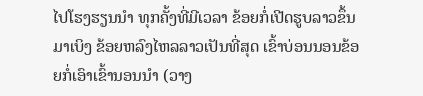ໄປໂຮງຮຽນນຳ ທຸກຄັ້ງທີ່ມີເວລາ ຂ້ອຍກໍ່ເປີດຮູບລາວຂຶ້ນມາເບິງ ຂ້ອຍຫລົງໄຫລລາວເປັນທີ່ສຸດ ເຂົ້າບ່ອນນອນຂ້ອຍກໍ່ເອົາເຂົ້ານອນນຳ (ວາງ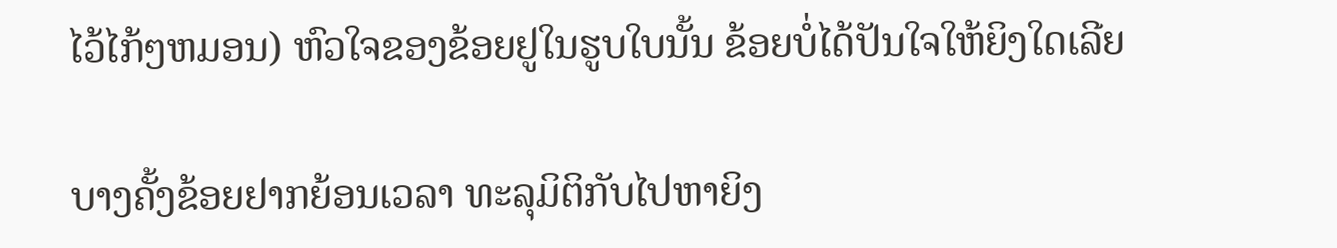ໄວ້ໄກ້ໆຫມອນ) ຫົວໃຈຂອງຂ້ອຍຢູໃນຮູບໃບນັ້ນ ຂ້ອຍບໍ່ໄດ້ປັນໃຈໃຫ້ຍິງໃດເລີຍ

ບາງຄັ້ງຂ້ອຍຢາກຍ້ອນເວລາ ທະລຸມິຕິກັບໄປຫາຍິງ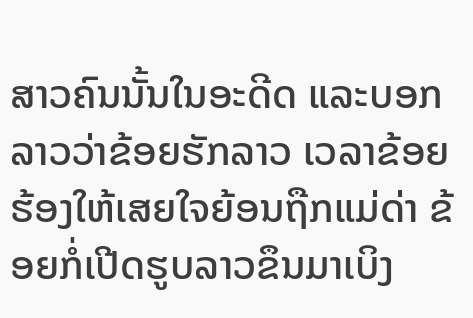ສາວຄົນນັ້ນໃນອະດີດ ແລະບອກລາວວ່າຂ້ອຍຮັກລາວ ເວລາຂ້ອຍຮ້ອງໃຫ້ເສຍໃຈຍ້ອນຖືກແມ່ດ່າ ຂ້ອຍກໍ່ເປີດຮູບລາວຂຶນມາເບິງ